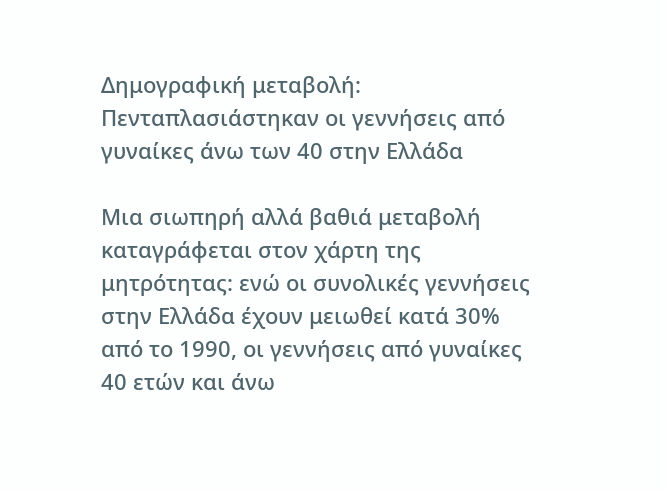Δημογραφική μεταβολή: Πενταπλασιάστηκαν οι γεννήσεις από γυναίκες άνω των 40 στην Ελλάδα

Μια σιωπηρή αλλά βαθιά μεταβολή καταγράφεται στον χάρτη της μητρότητας: ενώ οι συνολικές γεννήσεις στην Ελλάδα έχουν μειωθεί κατά 30% από το 1990, οι γεννήσεις από γυναίκες 40 ετών και άνω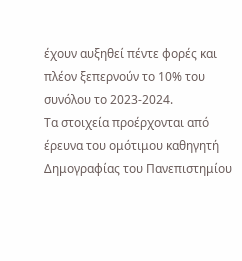έχουν αυξηθεί πέντε φορές και πλέον ξεπερνούν το 10% του συνόλου το 2023-2024.
Τα στοιχεία προέρχονται από έρευνα του ομότιμου καθηγητή Δημογραφίας του Πανεπιστημίου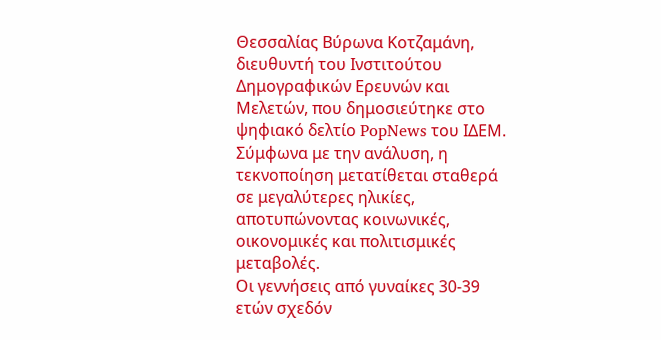Θεσσαλίας Βύρωνα Κοτζαμάνη, διευθυντή του Ινστιτούτου Δημογραφικών Ερευνών και Μελετών, που δημοσιεύτηκε στο ψηφιακό δελτίο PopNews του ΙΔΕΜ. Σύμφωνα με την ανάλυση, η τεκνοποίηση μετατίθεται σταθερά σε μεγαλύτερες ηλικίες, αποτυπώνοντας κοινωνικές, οικονομικές και πολιτισμικές μεταβολές.
Οι γεννήσεις από γυναίκες 30-39 ετών σχεδόν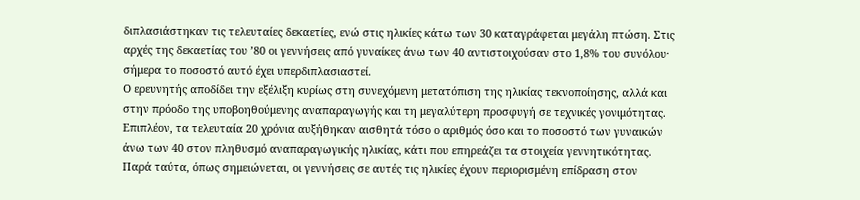διπλασιάστηκαν τις τελευταίες δεκαετίες, ενώ στις ηλικίες κάτω των 30 καταγράφεται μεγάλη πτώση. Στις αρχές της δεκαετίας του ’80 οι γεννήσεις από γυναίκες άνω των 40 αντιστοιχούσαν στο 1,8% του συνόλου· σήμερα το ποσοστό αυτό έχει υπερδιπλασιαστεί.
Ο ερευνητής αποδίδει την εξέλιξη κυρίως στη συνεχόμενη μετατόπιση της ηλικίας τεκνοποίησης, αλλά και στην πρόοδο της υποβοηθούμενης αναπαραγωγής και τη μεγαλύτερη προσφυγή σε τεχνικές γονιμότητας. Επιπλέον, τα τελευταία 20 χρόνια αυξήθηκαν αισθητά τόσο ο αριθμός όσο και το ποσοστό των γυναικών άνω των 40 στον πληθυσμό αναπαραγωγικής ηλικίας, κάτι που επηρεάζει τα στοιχεία γεννητικότητας.
Παρά ταύτα, όπως σημειώνεται, οι γεννήσεις σε αυτές τις ηλικίες έχουν περιορισμένη επίδραση στον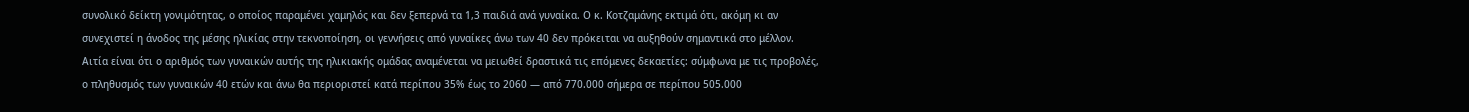συνολικό δείκτη γονιμότητας, ο οποίος παραμένει χαμηλός και δεν ξεπερνά τα 1,3 παιδιά ανά γυναίκα. Ο κ. Κοτζαμάνης εκτιμά ότι, ακόμη κι αν συνεχιστεί η άνοδος της μέσης ηλικίας στην τεκνοποίηση, οι γεννήσεις από γυναίκες άνω των 40 δεν πρόκειται να αυξηθούν σημαντικά στο μέλλον.
Αιτία είναι ότι ο αριθμός των γυναικών αυτής της ηλικιακής ομάδας αναμένεται να μειωθεί δραστικά τις επόμενες δεκαετίες: σύμφωνα με τις προβολές, ο πληθυσμός των γυναικών 40 ετών και άνω θα περιοριστεί κατά περίπου 35% έως το 2060 — από 770.000 σήμερα σε περίπου 505.000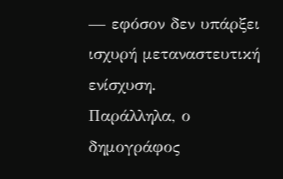— εφόσον δεν υπάρξει ισχυρή μεταναστευτική ενίσχυση.
Παράλληλα, ο δημογράφος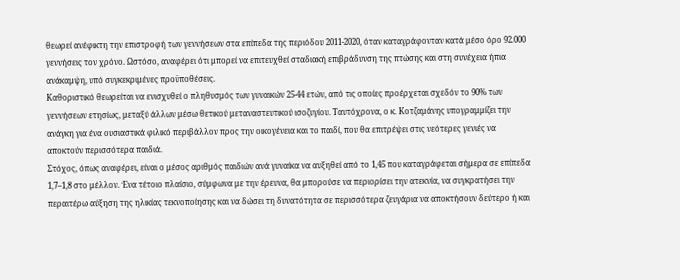θεωρεί ανέφικτη την επιστροφή των γεννήσεων στα επίπεδα της περιόδου 2011-2020, όταν καταγράφονταν κατά μέσο όρο 92.000 γεννήσεις τον χρόνο. Ωστόσο, αναφέρει ότι μπορεί να επιτευχθεί σταδιακή επιβράδυνση της πτώσης και στη συνέχεια ήπια ανάκαμψη, υπό συγκεκριμένες προϋποθέσεις.
Καθοριστικό θεωρείται να ενισχυθεί ο πληθυσμός των γυναικών 25-44 ετών, από τις οποίες προέρχεται σχεδόν το 90% των γεννήσεων ετησίως, μεταξύ άλλων μέσω θετικού μεταναστευτικού ισοζυγίου. Ταυτόχρονα, ο κ. Κοτζαμάνης υπογραμμίζει την ανάγκη για ένα ουσιαστικά φιλικό περιβάλλον προς την οικογένεια και το παιδί, που θα επιτρέψει στις νεότερες γενιές να αποκτούν περισσότερα παιδιά.
Στόχος, όπως αναφέρει, είναι ο μέσος αριθμός παιδιών ανά γυναίκα να αυξηθεί από το 1,45 που καταγράφεται σήμερα σε επίπεδα 1,7–1,8 στο μέλλον. Ένα τέτοιο πλαίσιο, σύμφωνα με την έρευνα, θα μπορούσε να περιορίσει την ατεκνία, να συγκρατήσει την περαιτέρω αύξηση της ηλικίας τεκνοποίησης και να δώσει τη δυνατότητα σε περισσότερα ζευγάρια να αποκτήσουν δεύτερο ή και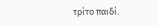τρίτο παιδί.